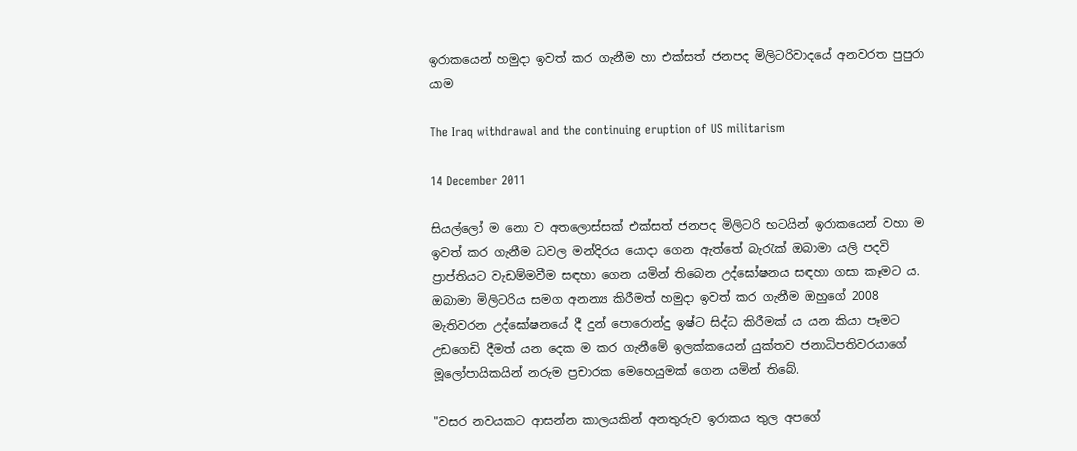ඉරාකයෙන් හමුදා ඉවත් කර ගැනීම හා එක්සත් ජනපද මිලිටරිවාදයේ අනවරත පුපුරා යාම

The Iraq withdrawal and the continuing eruption of US militarism

14 December 2011

සියල්ලෝ ම නො ව අතලොස්සක් එක්සත් ජනපද මිලිටරි භටයින් ඉරාකයෙන් වහා ම ඉවත් කර ගැනීම ධවල මන්දිරය යොදා ගෙන ඇත්තේ බැරැක් ඔබාමා යලි පදවි ප්‍රාප්තියට වැඩම්මවීම සඳහා ගෙන යමින් තිබෙන උද්ඝෝෂනය සඳහා ගසා කෑමට ය. ඔබාමා මිලිටරිය සමග අනන්‍ය කිරීමත් හමුදා ඉවත් කර ගැනීම ඔහුගේ 2008 මැතිවරන උද්ඝෝෂනයේ දී දුන් පොරොන්දු ඉෂ්ට සිද්ධ කිරීමක් ය යන කියා පෑමට උඩගෙඩි දීමත් යන දෙක ම කර ගැනීමේ ඉලක්කයෙන් යුක්තව ජනාධිපතිවරයාගේ මූලෝපායිකයින් නරුම ප්‍රචාරක මෙහෙයුමක් ගෙන යමින් තිබේ.

"වසර නවයකට ආසන්න කාලයකින් අනතුරුව ඉරාකය තුල අපගේ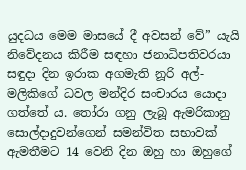යුදධය මෙම මාසයේ දී අවසන් වේ” යැයි නිවේදනය කිරීම සඳහා ජනාධිපතිවරයා සඳුදා දින ඉරාක අගමැති නූරි අල්-මලිකිගේ ධවල මන්දිර සංචාරය යොදා ගත්තේ ය. තෝරා ගනු ලැබූ ඇමරිකානු සොල්දාදුවන්ගෙන් සමන්විත සභාවක් ඇමතීමට 14 වෙනි දින ඔහු හා ඔහුගේ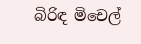බිරිඳ මිචෙල්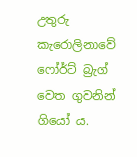උතුරු කැරොලිනාවේ ෆෝර්ට් බ්‍රැග් වෙත ගුවනින් ගියෝ ය.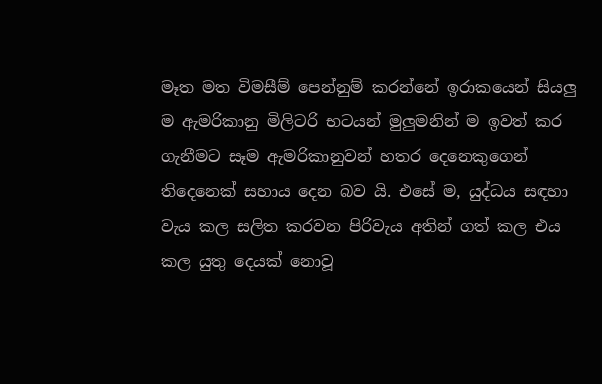මෑත මත විමසීම් පෙන්නුම් කරන්නේ ඉරාකයෙන් සියලු ම ඇමරිකානු මිලිටරි භටයන් මුලුමනින් ම ඉවත් කර ගැනීමට සෑම ඇමරිකානුවන් හතර දෙනෙකුගෙන් තිදෙනෙක් සහාය දෙන බව යි. එසේ ම, යුද්ධය සඳහා වැය කල සලිත කරවන පිරිවැය අතින් ගත් කල එය කල යුතු දෙයක් නොවූ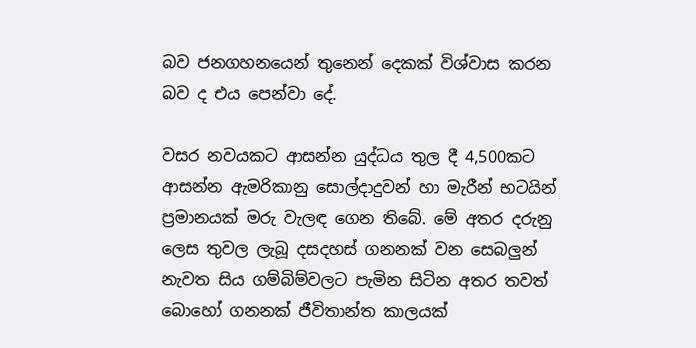බව ජනගහනයෙන් තුනෙන් දෙකක් විශ්වාස කරන බව ද එය පෙන්වා දේ.

වසර නවයකට ආසන්න යුද්ධය තුල දී 4,500කට ආසන්න ඇමරිකානු සොල්දාදුවන් හා මැරීන් භටයින් ප්‍රමානයක් මරු වැලඳ ගෙන තිබේ. මේ අතර දරුනු ලෙස තුවල ලැබූ දසදහස් ගනනක් වන සෙබලුන් නැවත සිය ගම්බිම්වලට පැමින සිටින අතර තවත් බොහෝ ගනනක් ජීවිතාන්ත කාලයක්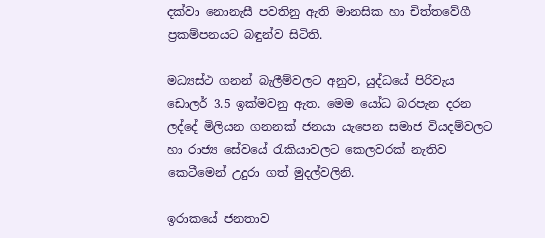දක්වා නොනැසී පවතිනු ඇති මානසික හා චිත්තවේගී ප්‍රකම්පනයට බඳුන්ව සිටිති.

මධ්‍යස්ථ ගනන් බැලීම්වලට අනුව, යුද්ධයේ පිරිවැය ඩොලර් 3.5 ඉක්මවනු ඇත. මෙම යෝධ බරපැන දරන ලද්දේ මිලියන ගනනක් ජනයා යැපෙන සමාජ වියදම්වලට හා රාජ්‍ය සේවයේ රැකියාවලට කෙලවරක් නැතිව කෙටීමෙන් උදුරා ගත් මුදල්වලිනි.

ඉරාකයේ ජනතාව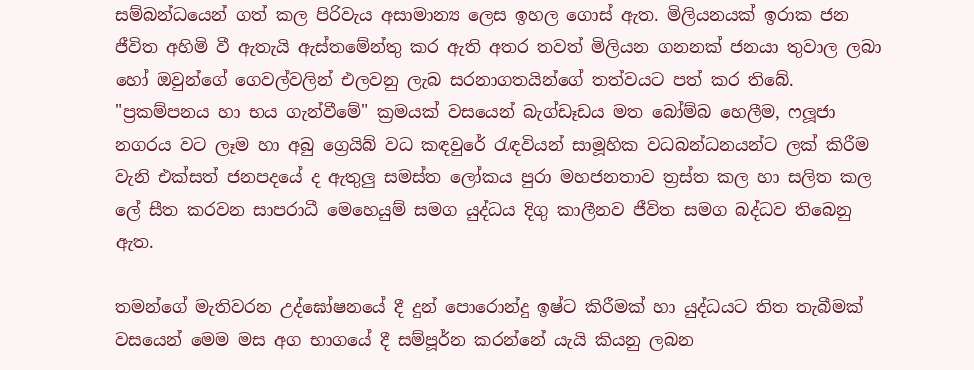සම්බන්ධයෙන් ගත් කල පිරිවැය අසාමාන්‍ය ලෙස ඉහල ගොස් ඇත. මිලියනයක් ඉරාක ජන ජීවිත අහිමි වී ඇතැයි ඇස්තමේන්තු කර ඇති අතර තවත් මිලියන ගනනක් ජනයා තුවාල ලබා හෝ ඔවුන්ගේ ගෙවල්වලින් එලවනු ලැබ සරනාගතයින්ගේ තත්වයට පත් කර තිබේ. "ප්‍රකම්පනය හා භය ගැන්වීමේ" ක්‍රමයක් වසයෙන් බැග්ඩෑඩය මත බෝම්බ හෙලීම, ෆලූජා නගරය වට ලෑම හා අබු ග්‍රෙයිබ් වධ කඳවුරේ රැඳවියන් සාමූහික වධබන්ධනයන්ට ලක් කිරීම වැනි එක්සත් ජනපදයේ ද ඇතුලු සමස්ත ලෝකය පුරා මහජනතාව ත්‍රස්ත කල හා සලිත කල ලේ සීත කරවන සාපරාධී මෙහෙයුම් සමග යුද්ධය දිගු කාලීනව ජීවිත සමග බද්ධව තිබෙනු ඇත.

තමන්ගේ මැතිවරන උද්ඝෝෂනයේ දී දුන් පොරොන්දු ඉෂ්ට කිරීමක් හා යුද්ධයට තිත තැබීමක් වසයෙන් මෙම මස අග භාගයේ දී සම්පූර්න කරන්නේ යැයි කියනු ලබන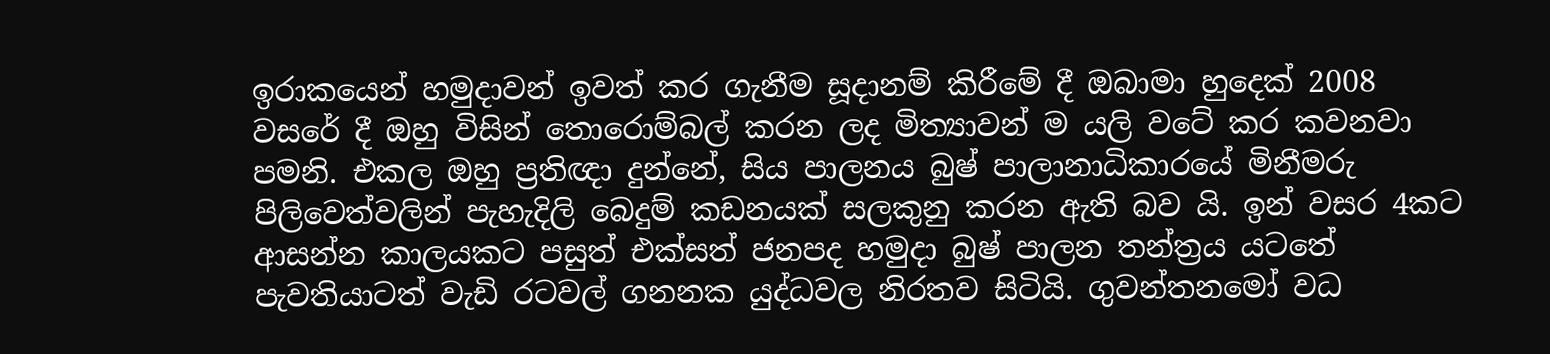ඉරාකයෙන් හමුදාවන් ඉවත් කර ගැනීම සූදානම් කිරීමේ දී ඔබාමා හුදෙක් 2008 වසරේ දී ඔහු විසින් තොරොම්බල් කරන ලද මිත්‍යාවන් ම යලි වටේ කර කවනවා පමනි. එකල ඔහු ප්‍රතිඥා දුන්නේ, සිය පාලනය බුෂ් පාලානාධිකාරයේ මිනීමරු පිලිවෙත්වලින් පැහැදිලි බෙදුම් කඩනයක් සලකුනු කරන ඇති බව යි. ඉන් වසර 4කට ආසන්න කාලයකට පසුත් එක්සත් ජනපද හමුදා බුෂ් පාලන තන්ත්‍රය යටතේ පැවතියාටත් වැඩි රටවල් ගනනක යුද්ධවල නිරතව සිටියි. ගුවන්තනමෝ වධ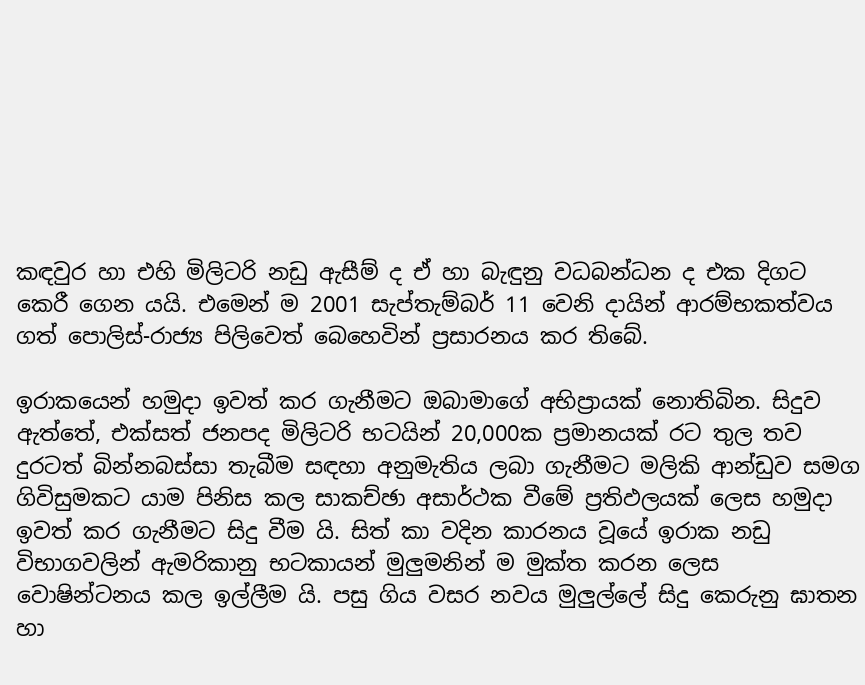කඳවුර හා එහි මිලිටරි නඩු ඇසීම් ද ඒ හා බැඳුනු වධබන්ධන ද එක දිගට කෙරී ගෙන යයි. එමෙන් ම 2001 සැප්තැම්බර් 11 වෙනි දායින් ආරම්භකත්වය ගත් පොලිස්-රාජ්‍ය පිලිවෙත් බෙහෙවින් ප්‍රසාරනය කර තිබේ.

ඉරාකයෙන් හමුදා ඉවත් කර ගැනීමට ඔබාමාගේ අභිප්‍රායක් නොතිබින. සිදුව ඇත්තේ, එක්සත් ජනපද මිලිටරි භටයින් 20,000ක ප්‍රමානයක් රට තුල තව දුරටත් බින්නබස්සා තැබීම සඳහා අනුමැතිය ලබා ගැනීමට මලිකි ආන්ඩුව සමග ගිවිසුමකට යාම පිනිස කල සාකච්ඡා අසාර්ථක වීමේ ප්‍රතිඵලයක් ලෙස හමුදා ඉවත් කර ගැනීමට සිදු වීම යි. සිත් කා වදින කාරනය වූයේ ඉරාක නඩු විභාගවලින් ඇමරිකානු භටකායන් මුලුමනින් ම මුක්ත කරන ලෙස වොෂින්ටනය කල ඉල්ලීම යි. පසු ගිය වසර නවය මුලුල්ලේ සිදු කෙරුනු ඝාතන හා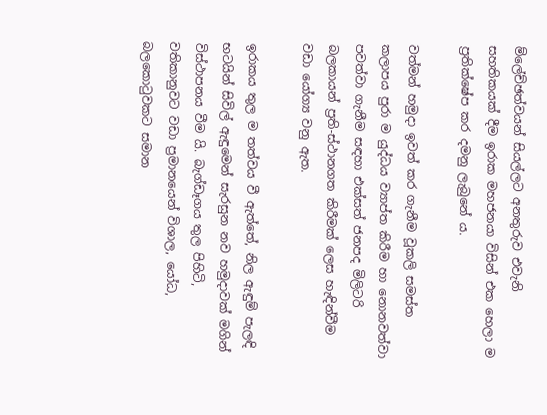ම්ලේච්ඡත්වයන් සියල්ලට අනතුරුව එවැනි සහතිකයක් දීම ඉරාක මහජනයා විසින් එක හෙලා ම ප්‍රතික්ෂේප කර දමනු ලැබුනේ ය.

වත්මන් හමුදා ඉවත් කර ගැනීම වූකලි සමස්ත කලාපය පුරා ම යුද්ධය ව්‍යාප්ත කිරීම හා නොනවත්වා පවත්වා ගැනීම සඳහා එක්සත් ජනපද මිලිටරි බලකායන් ප්‍රති-ස්ථානගත කිරීමක් ලෙස හැඳින්වීම වඩා යෝග්‍ය වනු ඇත.

ඉරාකය තුල ම තත්වය වී ඇත්තේ, නිල ඇඳුම් පැලඳි භටයින් සිවිල් ඇඳුමෙන් සැරසුන නව හමුදාවක් මගින් විස්ථාපනය වීම යි. බැග්ඩෑගය තුල පිහිටි, වතිකානුවට වඩා ප්‍රමානයෙන් විශාල, යෝධ, බලකොටුවකට සමාන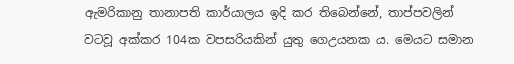ඇමරිකානු තානාපති කාර්යාලය ඉදි කර තිබෙන්නේ, තාප්පවලින් වටවූ අක්කර 104ක වපසරියකින් යුතු ගෙඋයනක ය. මෙයට සමාන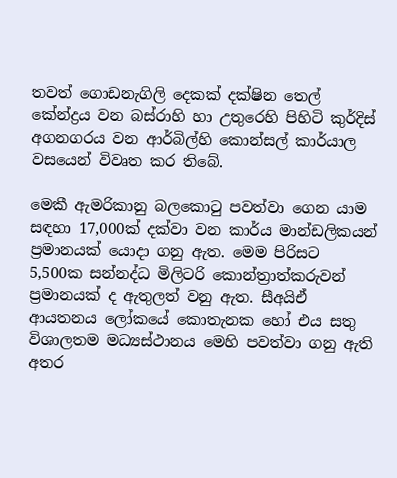තවත් ගොඩනැගිලි දෙකක් දක්ෂින තෙල් කේන්ද්‍රය වන බස්රාහි හා උතුරෙහි පිහිටි කුර්දිස් අගනගරය වන ආර්බිල්හි කොන්සල් කාර්යාල වසයෙන් විවෘත කර තිබේ.

මෙකී ඇමරිකානු බලකොටු පවත්වා ගෙන යාම සඳහා 17,000ක් දක්වා වන කාර්ය මාන්ඩලිකයන් ප්‍රමානයක් යොදා ගනු ඇත. මෙම පිරිසට 5,500ක සන්නද්ධ මිලිටරි කොන්ත්‍රාත්කරුවන් ප්‍රමානයක් ද ඇතුලත් වනු ඇත. සීඅයිඒ ආයතනය ලෝකයේ කොතැනක හෝ එය සතු විශාලතම මධ්‍යස්ථානය මෙහි පවත්වා ගනු ඇති අතර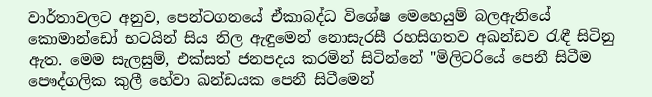වාර්තාවලට අනුව, පෙන්ටගනයේ ඒකාබද්ධ විශේෂ මෙහෙයුම් බලඇනියේ කොමාන්ඩෝ භටයින් සිය නිල ඇඳුමෙන් නොසැරසී රහසිගතව අඛන්ඩව රැඳී සිටිනු ඇත. මෙම සැලසුම්, එක්සත් ජනපදය කරමින් සිටින්නේ "මිලිටරියේ පෙනී සිටීම පෞද්ගලික කුලී හේවා ඛන්ඩයක පෙනී සිටීමෙන්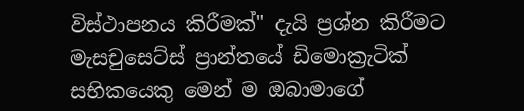විස්ථාපනය කිරීමක්" දැයි ප්‍රශ්න කිරීමට මැසචුසෙට්ස් ප්‍රාන්තයේ ඩිමොක්‍රැටික් සභිකයෙකු මෙන් ම ඔබාමාගේ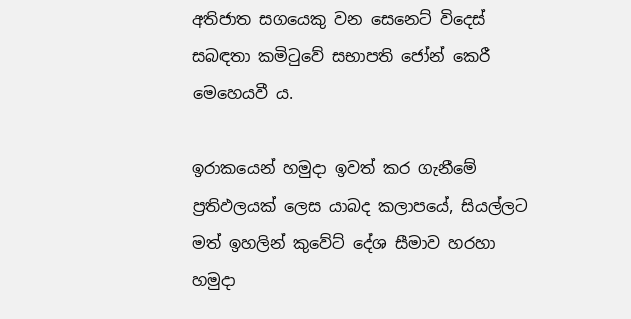අතිජාත සගයෙකු වන සෙනෙට් විදෙස් සබඳතා කමිටුවේ සභාපති ජෝන් කෙරී මෙහෙයවී ය.

ඉරාකයෙන් හමුදා ඉවත් කර ගැනීමේ ප්‍රතිඵලයක් ලෙස යාබද කලාපයේ, සියල්ලට මත් ඉහලින් කුවේට් දේශ සීමාව හරහා හමුදා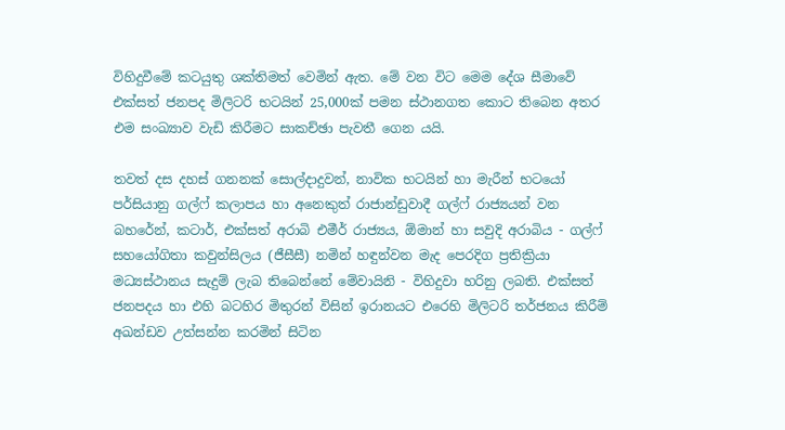විහිදුවීමේ කටයුතු ශක්තිමත් වෙමින් ඇත. මේ වන විට මෙම දේශ සීමාවේ එක්සත් ජනපද මිලිටරි භටයින් 25,000ක් පමන ස්ථානගත කොට තිබෙන අතර එම සංඛ්‍යාව වැඩි කිරීමට සාකච්ඡා පැවතී ගෙන යයි.

තවත් දස දහස් ගනනක් සොල්දාදුවන්, නාවික භටයින් හා මැරීන් භටයෝ පර්සියානු ගල්ෆ් කලාපය හා අනෙකුත් රාජාන්ඩුවාදී ගල්ෆ් රාජ්‍යයන් වන බහරේන්, කටාර්, එක්සත් අරාබි එමීර් රාජ්‍යය, ඕමාන් හා සවුදි අරාබිය - ගල්ෆ් සහයෝගිතා කවුන්සිලය (ජීසීසී) නමින් හඳුන්වන මැද පෙරදිග ප්‍රතික්‍රියා මධ්‍යස්ථානය සැදුම් ලැබ තිබෙන්නේ මේවායිනි - විහිදුවා හරිනු ලබති. එක්සත් ජනපදය හා එහි බටහිර මිතුරන් විසින් ඉරානයට එරෙහි මිලිටරි තර්ජනය කිරීම් අඛන්ඩව උත්සන්න කරමින් සිටින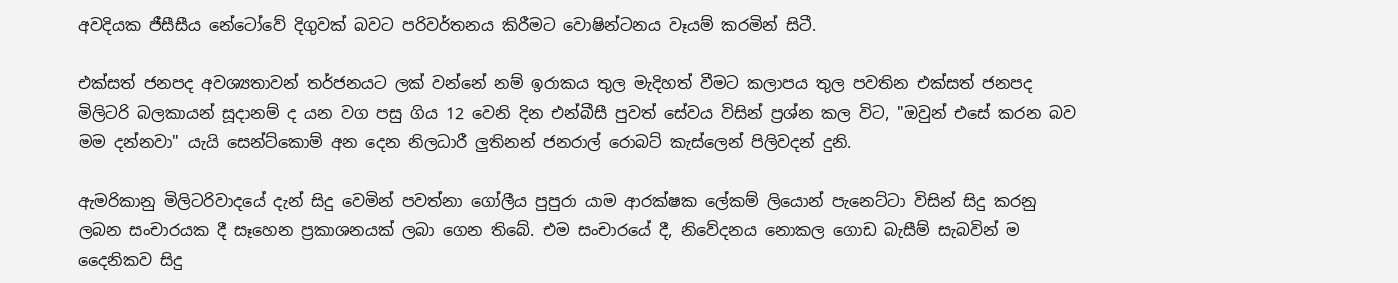අවදියක ජීසීසීය නේටෝවේ දිගුවක් බවට පරිවර්තනය කිරීමට වොෂින්ටනය වෑයම් කරමින් සිටී.

එක්සත් ජනපද අවශ්‍යතාවන් තර්ජනයට ලක් වන්නේ නම් ඉරාකය තුල මැදිහත් වීමට කලාපය තුල පවතින එක්සත් ජනපද මිලිටරි බලකායන් සූදානම් ද යන වග පසු ගිය 12 වෙනි දින එන්බීසී පුවත් සේවය විසින් ප්‍රශ්න කල විට, "ඔවුන් එසේ කරන බව මම දන්නවා" යැයි සෙන්ට්කොම් අන දෙන නිලධාරී ලුතිනන් ජනරාල් රොබට් කැස්ලෙන් පිලිවදන් දුනි.

ඇමරිකානු මිලිටරිවාදයේ දැන් සිදු වෙමින් පවත්නා ගෝලීය පුපුරා යාම ආරක්ෂක ලේකම් ලියොන් පැනෙට්ටා විසින් සිදු කරනු ලබන සංචාරයක දී සෑහෙන ප්‍රකාශනයක් ලබා ගෙන තිබේ. එම සංචාරයේ දී, නිවේදනය නොකල ගොඩ බැසීම් සැබවින් ම දෛනිකව සිදු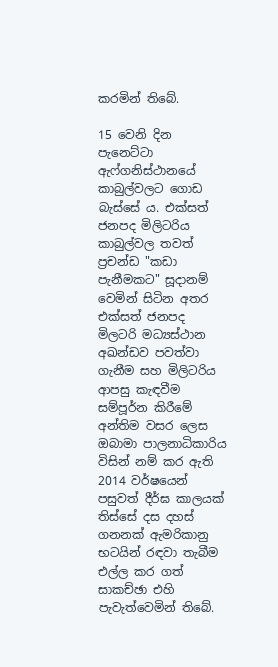කරමින් තිබේ.

15 වෙනි දින පැනෙට්ටා ඇෆ්ගනිස්ථානයේ කාබුල්වලට ගොඩ බැස්සේ ය. එක්සත් ජනපද මිලිටරිය කාබුල්වල තවත් ප්‍රචන්ඩ "කඩා පැනීමකට" සූදානම් වෙමින් සිටින අතර එක්සත් ජනපද මිලටරි මධ්‍යස්ථාන අඛන්ඩව පවත්වා ගැනීම සහ මිලිටරිය ආපසු කැඳවීම සම්පූර්න කිරීමේ අන්තිම වසර ලෙස ඔබාමා පාලනාධිකාරිය විසින් නම් කර ඇති 2014 වර්ෂයෙන් පසුවත් දීර්ඝ කාලයක් තිස්සේ දස දහස් ගනනක් ඇමරිකානු භටයින් රඳවා තැබීම එල්ල කර ගත් සාකච්ඡා එහි පැවැත්වෙමින් තිබේ.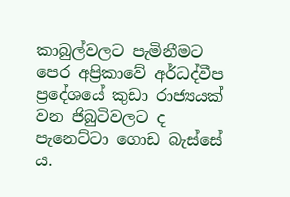කාබුල්වලට පැමිනීමට පෙර අප්‍රිකාවේ අර්ධද්වීප ප්‍රදේශයේ කුඩා රාජ්‍යයක් වන ජිබුටිවලට ද පැනෙට්ටා ගොඩ බැස්සේ ය.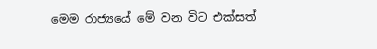මෙම රාජ්‍යයේ මේ වන විට එක්සත්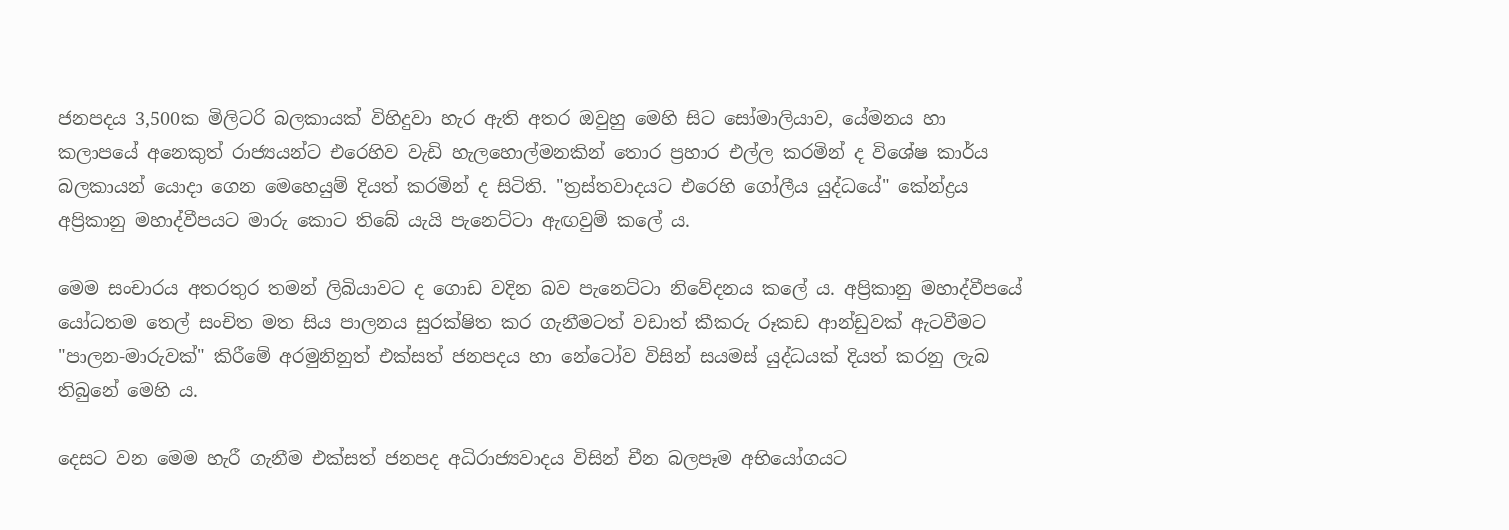ජනපදය 3,500ක මිලිටරි බලකායක් විහිදුවා හැර ඇති අතර ඔවුහු මෙහි සිට සෝමාලියාව, යේමනය හා කලාපයේ අනෙකුත් රාජ්‍යයන්ට එරෙහිව වැඩි හැලහොල්මනකින් තොර ප්‍රහාර එල්ල කරමින් ද විශේෂ කාර්ය බලකායන් යොදා ගෙන මෙහෙයුම් දියත් කරමින් ද සිටිති. "ත්‍රස්තවාදයට එරෙහි ගෝලීය යුද්ධයේ" කේන්ද්‍රය අප්‍රිකානු මහාද්වීපයට මාරු කොට තිබේ යැයි පැනෙට්ටා ඇඟවුම් කලේ ය.

මෙම සංචාරය අතරතුර තමන් ලිබියාවට ද ගොඩ වදින බව පැනෙට්ටා නිවේදනය කලේ ය. අප්‍රිකානු මහාද්වීපයේ යෝධතම තෙල් සංචිත මත සිය පාලනය සුරක්ෂිත කර ගැනීමටත් වඩාත් කීකරු රූකඩ ආන්ඩුවක් ඇටවීමට "පාලන-මාරුවක්" කිරීමේ අරමුනිනුත් එක්සත් ජනපදය හා නේටෝව විසින් සයමස් යුද්ධයක් දියත් කරනු ලැබ තිබුනේ මෙහි ය.

දෙසට වන මෙම හැරී ගැනීම එක්සත් ජනපද අධිරාජ්‍යවාදය විසින් චීන බලපෑම අභියෝගයට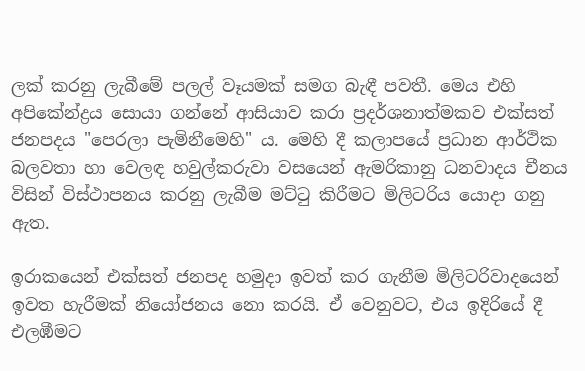ලක් කරනු ලැබීමේ පලල් වෑයමක් සමග බැඳී පවතී. මෙය එහි අපිකේන්ද්‍රය සොයා ගන්නේ ආසියාව කරා ප්‍රදර්ශනාත්මකව එක්සත් ජනපදය "පෙරලා පැමිනීමෙහි" ය. මෙහි දී කලාපයේ ප්‍රධාන ආර්ථික බලවතා හා වෙලඳ හවුල්කරුවා වසයෙන් ඇමරිකානු ධනවාදය චීනය විසින් විස්ථාපනය කරනු ලැබීම මට්ටු කිරීමට මිලිටරිය යොදා ගනු ඇත.

ඉරාකයෙන් එක්සත් ජනපද හමුදා ඉවත් කර ගැනීම මිලිටරිවාදයෙන් ඉවත හැරීමක් නියෝජනය නො කරයි. ඒ වෙනුවට, එය ඉදිරියේ දී එලඹීමට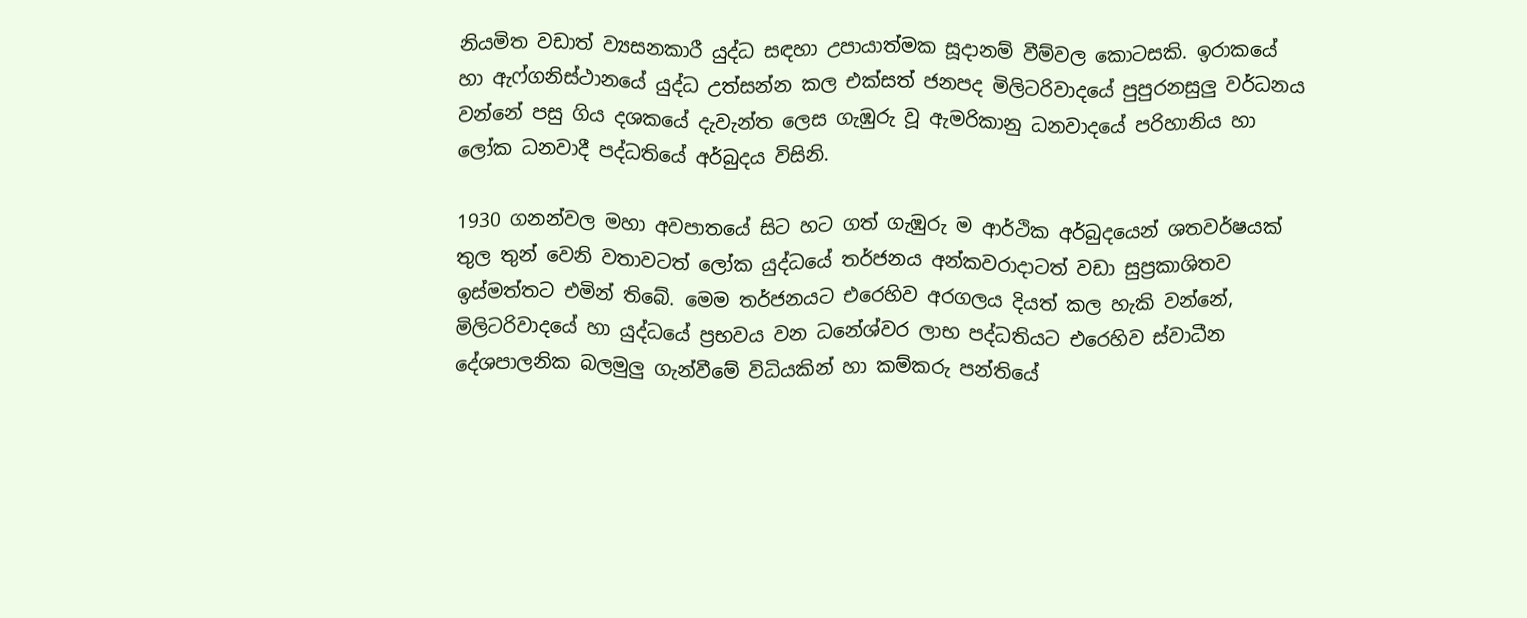නියමිත වඩාත් ව්‍යසනකාරී යුද්ධ සඳහා උපායාත්මක සූදානම් වීම්වල කොටසකි. ඉරාකයේ හා ඇෆ්ගනිස්ථානයේ යුද්ධ උත්සන්න කල එක්සත් ජනපද මිලිටරිවාදයේ පුපුරනසුලු වර්ධනය වන්නේ පසු ගිය දශකයේ දැවැන්ත ලෙස ගැඹුරු වූ ඇමරිකානු ධනවාදයේ පරිහානිය හා ලෝක ධනවාදී පද්ධතියේ අර්බුදය විසිනි.

1930 ගනන්වල මහා අවපාතයේ සිට හට ගත් ගැඹුරු ම ආර්ථික අර්බුදයෙන් ශතවර්ෂයක් තුල තුන් වෙනි වතාවටත් ලෝක යුද්ධයේ තර්ජනය අන්කවරාදාටත් වඩා සුප්‍රකාශිතව ඉස්මත්තට එමින් තිබේ. මෙම තර්ජනයට එරෙහිව අරගලය දියත් කල හැකි වන්නේ, මිලිටරිවාදයේ හා යුද්ධයේ ප්‍රභවය වන ධනේශ්වර ලාභ පද්ධතියට එරෙහිව ස්වාධීන දේශපාලනික බලමුලු ගැන්වීමේ විධියකින් හා කම්කරු පන්තියේ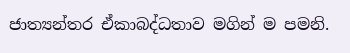ජාත්‍යන්තර ඒකාබද්ධතාව මගින් ම පමනි.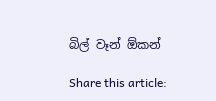බිල් වෑන් ඕකන්

Share this article: